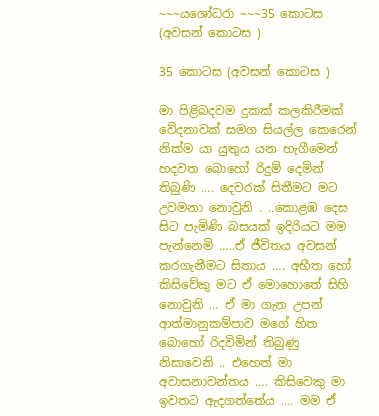~~~යශෝධරා ~~~35 කොටස (අවසන් කොටස )

35 කොටස (අවසන් කොටස )

මා පිළිබදවම දුකක් කලකිරීමක් වේදනාවක් සමග සියල්ල කෙරෙන් නික්ම යා යුතුය යන හැගීමෙන් හදවත බොහෝ රිදුම් දෙමින් තිබුණි …. දෙවරක් සිතීමට මට උවමනා නොවුනි . ..කොළඹ දෙස සිට පැමිණි බසයක් ඉදිරියට මම පැන්නෙමි …..ඒ ජීවිතය අවසන් කරගැනීමට සිතාය …. අභීත හෝ කිසිවේකු මට ඒ මොහොතේ සිහි නොවුනි … ඒ මා ගැන උපන් ආත්මානුකම්පාව මගේ හිත බොහෝ රිදවිමින් තිබුණු නිසාවෙනි .. එහෙත් මා අවාසනාවන්තය …. කිසිවෙකු මා ඉවතට ඇදගත්තේය …. මම ඒ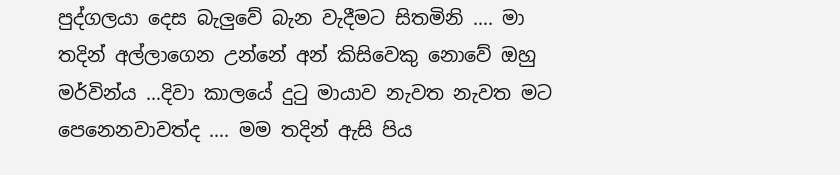පුද්ගලයා දෙස බැලුවේ බැන වැදීමට සිතමිනි …. මා තදින් අල්ලාගෙන උන්නේ අන් කිසිවෙකු නොවේ ඔහු මර්වින්ය …දිවා කාලයේ දුටු මායාව නැවත නැවත මට පෙනෙනවාවත්ද …. මම තදින් ඇසි පිය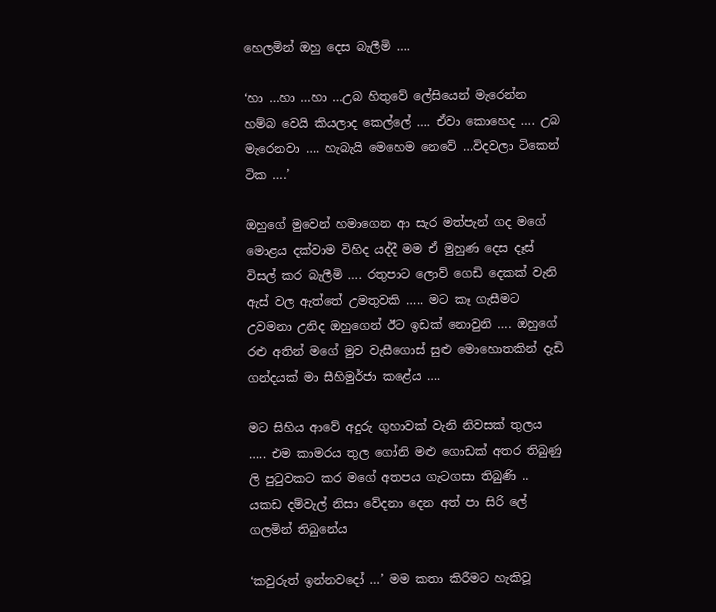හෙලමින් ඔහු දෙස බැලීමි ….

‘හා …හා …හා …උබ හිතුවේ ලේසියෙන් මැරෙන්න හම්බ වෙයි කියලාද කෙල්ලේ …. ඒවා කොහෙද …. උබ මැරෙනවා …. හැබැයි මෙහෙම නෙවේ …විදවලා ටිකෙන් ටික ….’

ඔහුගේ මුවෙන් හමාගෙන ආ සැර මත්පැන් ගද මගේ මොළය දක්වාම විහිද යද්දී මම ඒ මුහුණ දෙස දෑස් විසල් කර බැලීමි …. රතුපාට ලොව් ගෙඩි දෙකක් වැනි ඇස් වල ඇත්තේ උමතුවකි ….. මට කෑ ගැසීමට උවමනා උනිද ඔහුගෙන් ඊට ඉඩක් නොවුනි …. ඔහුගේ රළු අතින් මගේ මුව වැසීගොස් සුළු මොහොතකින් දැඩි ගන්දයක් මා සීහිමුර්ජා කළේය ….

මට සිහිය ආවේ අදුරු ගුහාවක් වැනි නිවසක් තුලය ….. එම කාමරය තුල ගෝනි මළු ගොඩක් අතර තිබුණු ලි පුටුවකට කර මගේ අතපය ගැටගසා තිබුණි .. යකඩ දම්වැල් නිසා වේදනා දෙන අත් පා සිරි ලේ ගලමින් තිබුනේය

‘කවුරුත් ඉන්නවදෝ …’ මම කතා කිරීමට හැකිවූ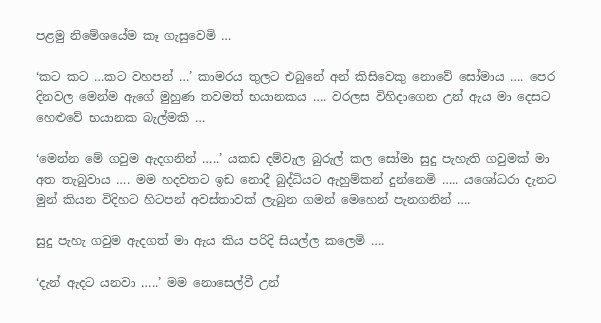පළමු නිමේශයේම කෑ ගැසුවෙමි …

‘කට කට …කට වහපන් …’ කාමරය තුලට එබුනේ අන් කිසිවෙකු නොවේ සෝමාය …. පෙර දිනවල මෙන්ම ඇගේ මුහුණ තවමත් භයානකය …. වරලස විහිදාගෙන උන් ඇය මා දෙසට හෙළුවේ භයානක බැල්මකි …

‘මෙන්න මේ ගවුම ඇදගනින් …..’ යකඩ දම්වැල බුරුල් කල සෝමා සුදු පැහැති ගවුමක් මා අත තැබුවාය …. මම හදවතට ඉඩ නොදී බුද්ධියට ඇහුම්කන් දුන්නෙමි ….. යශෝධරා දැනට මුන් කියන විදිහට හිටපන් අවස්තාවක් ලැබුන ගමන් මෙහෙන් පැනගනින් ….

සුදු පැහැ ගවුම ඇදගත් මා ඇය කිය පරිදි සියල්ල කලෙමි ….

‘දැන් ඇදට යනවා …..’ මම නොසෙල්වී උන්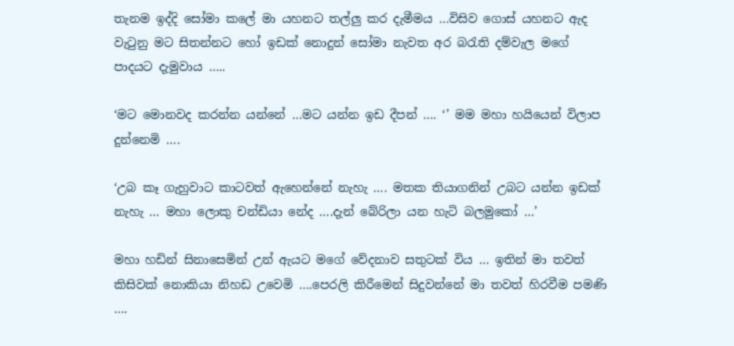තැනම ඉද්දි සෝමා කලේ මා යහනට තල්ලු කර දැමීමය …විසිව ගොස් යහනට ඇද වැටුනු මට සිතන්නට හෝ ඉඩක් නොදුන් සෝමා නැවත අර බරැති දම්වැල මගේ පාදයට දැමුවාය …..

‘මට මොනවද කරන්න යන්නේ …මට යන්න ඉඩ දීපන් …. ‘’ මම මහා හයියෙන් විලාප දුන්නෙමි ….

‘උබ කෑ ගැහුවාට කාටවත් ඇහෙන්නේ නැහැ …. මතක තියාගනින් උබට යන්න ඉඩක් නැහැ … මහා ලොකු චන්ඩියා නේද ….දැන් බේරිලා යන හැටි බලමුකෝ …’

මහා හඩින් සිනාසෙමින් උන් ඇයට මගේ වේදනාව සතුටක් විය … ඉතින් මා තවත් කිසිවක් නොකියා නිහඩ උවෙමි ….පෙරලි කිරීමෙන් සිදුවන්නේ මා තවත් හිරවීම පමණි ….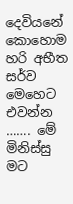දෙවියනේ කොහොම හරි අභීත සර්ව මෙහෙට එවන්න ……. මේ මිනිස්සු මට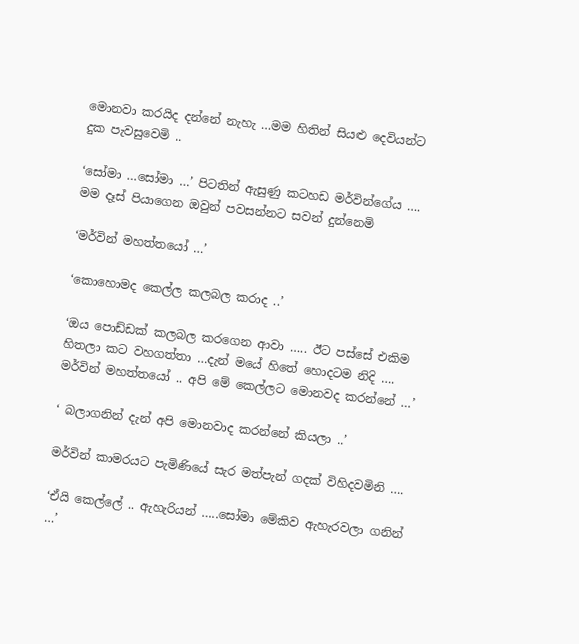මොනවා කරයිද දන්නේ නැහැ …මම හිතින් සියළු දෙවියන්ට දුක පැවසුවෙමි ..

‘සෝමා …සෝමා …’ පිටතින් ඇසුණු කටහඩ මර්වින්ගේය …. මම දෑස් පියාගෙන ඔවුන් පවසන්නට සවන් දුන්නෙමි

‘මර්වින් මහත්තයෝ …’

‘කොහොමද කෙල්ල කලබල කරාද ..’

‘ඔය පොඩ්ඩක් කලබල කරගෙන ආවා ….. ඊට පස්සේ එකිම හිතලා කට වහගත්තා …දැන් මයේ හිතේ හොදටම නිදි …. මර්වින් මහත්තයෝ .. අපි මේ කෙල්ලට මොනවද කරන්නේ …’

‘ බලාගනින් දැන් අපි මොනවාද කරන්නේ කියලා ..’

මර්වින් කාමරයට පැමිණියේ සැර මත්පැන් ගදක් විහිදවමිනි ….

‘ඒයි කෙල්ලේ .. ඇහැරියන් …..සෝමා මේකිව ඇහැරවලා ගනින් …’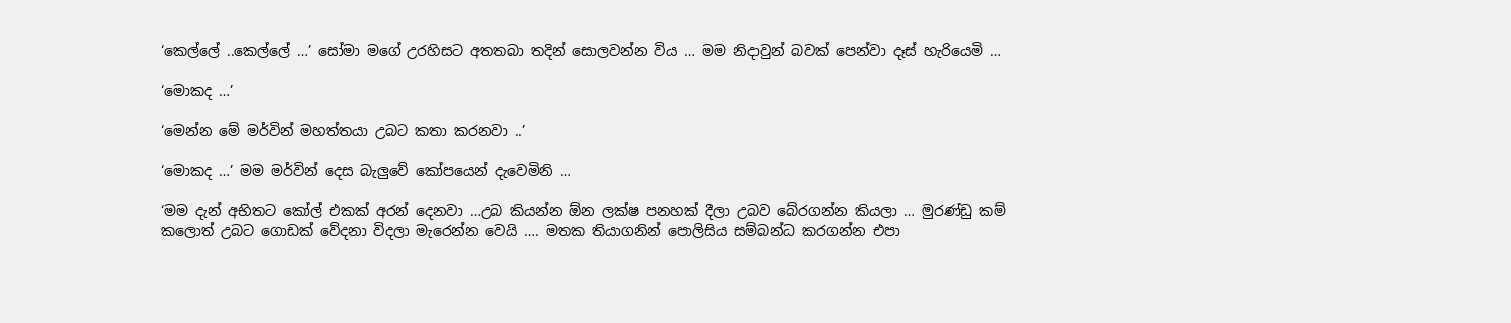‘කෙල්ලේ ..කෙල්ලේ …’ සෝමා මගේ උරහිසට අතතබා තදින් සොලවන්න විය … මම නිදාවුන් බවක් පෙන්වා දෑස් හැරියෙමි …

‘මොකද …’

‘මෙන්න මේ මර්වින් මහත්තයා උබට කතා කරනවා ..’

‘මොකද …’ මම මර්වින් දෙස බැලුවේ කෝපයෙන් දැවෙමිනි …

‘මම දැන් අභිතට කෝල් එකක් අරන් දෙනවා …උබ කියන්න ඕන ලක්ෂ පනහක් දීලා උබව බේරගන්න කියලා … මුරණ්ඩු කම් කලොත් උබට ගොඩක් වේදනා විදලා මැරෙන්න වෙයි …. මතක තියාගනින් පොලිසිය සම්බන්ධ කරගන්න එපා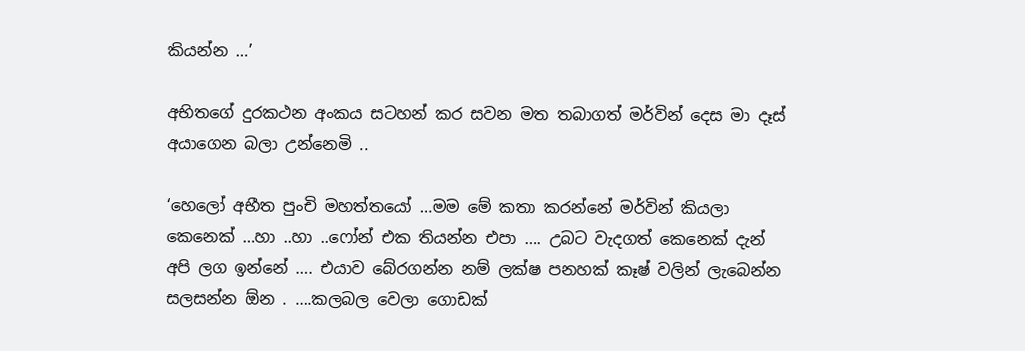කියන්න …’

අභිතගේ දුරකථන අංකය සටහන් කර සවන මත තබාගත් මර්වින් දෙස මා දෑස් අයාගෙන බලා උන්නෙමි ..

‘හෙලෝ අභීත පුංචි මහත්තයෝ …මම මේ කතා කරන්නේ මර්වින් කියලා කෙනෙක් …හා ..හා ..ෆෝන් එක තියන්න එපා …. උබට වැදගත් කෙනෙක් දැන් අපි ලග ඉන්නේ …. එයාව බේරගන්න නම් ලක්ෂ පනහක් කෑෂ් වලින් ලැබෙන්න සලසන්න ඕන . ….කලබල වෙලා ගොඩක්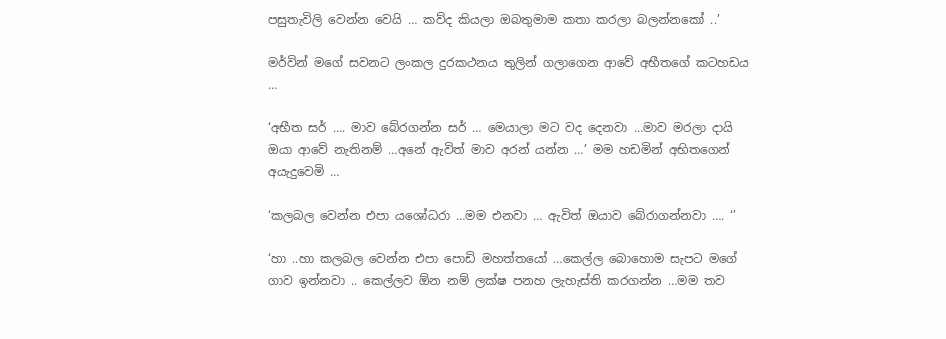පසුතැවිලි වෙන්න වෙයි … කව්ද කියලා ඔබතුමාම කතා කරලා බලන්නකෝ ..’

මර්වින් මගේ සවනට ලංකල දුරකථනය තුලින් ගලාගෙන ආවේ අභීතගේ කටහඩය …

‘අභීත සර් …. මාව බේරගන්න සර් … මෙයාලා මට වද දෙනවා …මාව මරලා දායි ඔයා ආවේ නැතිනම් …අනේ ඇවිත් මාව අරන් යන්න …’ මම හඩමින් අභිතගෙන් අයැදුවෙමි …

‘කලබල වෙන්න එපා යශෝධරා …මම එනවා … ඇවිත් ඔයාව බේරාගන්නවා …. ‘’

‘හා ..හා කලබල වෙන්න එපා පොඩි මහත්තයෝ …කෙල්ල බොහොම සැපට මගේ ගාව ඉන්නවා .. කෙල්ලව ඕන නම් ලක්ෂ පනහ ලැහැස්ති කරගන්න …මම තව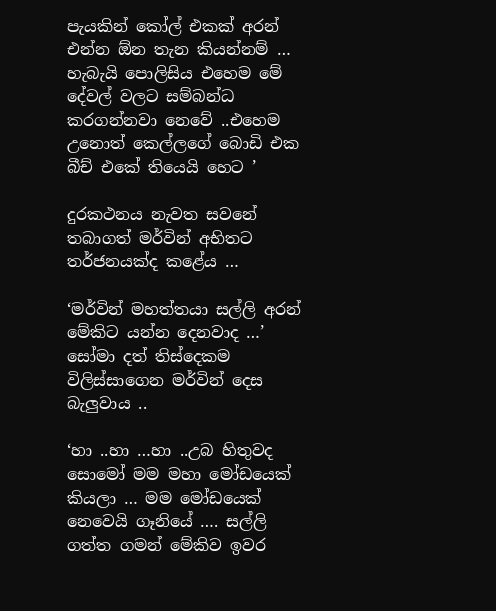පැයකින් කෝල් එකක් අරන් එන්න ඕන තැන කියන්නම් … හැබැයි පොලිසිය එහෙම මේ දේවල් වලට සම්බන්ධ කරගන්නවා නෙවේ ..එහෙම උනොත් කෙල්ලගේ බොඩි එක බීච් එකේ තියෙයි හෙට ’

දුරකථනය නැවත සවනේ තබාගත් මර්වින් අභිතට තර්ජනයක්ද කළේය …

‘මර්වින් මහත්තයා සල්ලි අරන් මේකිට යන්න දෙනවාද …’ සෝමා දත් තිස්දෙකම විලිස්සාගෙන මර්වින් දෙස බැලුවාය ..

‘හා ..හා …හා ..උබ හිතුවද සොමෝ මම මහා මෝඩයෙක් කියලා … මම මෝඩයෙක් නෙවෙයි ගෑනියේ …. සල්ලි ගත්ත ගමන් මේකිව ඉවර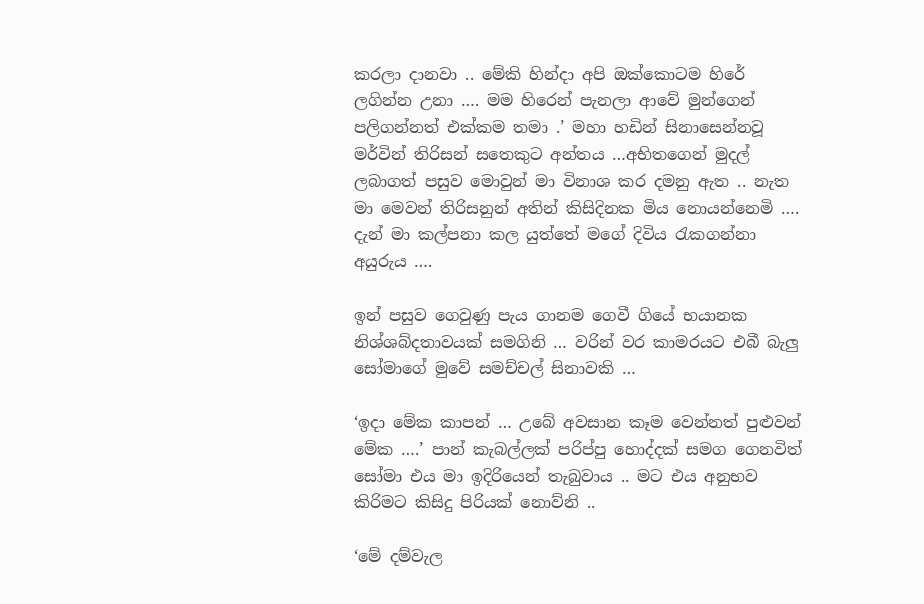කරලා දානවා .. මේකි හින්දා අපි ඔක්කොටම හිරේ ලගින්න උනා …. මම හිරෙන් පැනලා ආවේ මුන්ගෙන් පලිගන්නත් එක්කම තමා .’ මහා හඩින් සිනාසෙන්නවූ මර්වින් තිරිසන් සතෙකුට අන්තය …අභිතගෙන් මුදල් ලබාගත් පසුව මොවුන් මා විනාශ කර දමනු ඇත .. නැත මා මෙවන් තිරිසනුන් අතින් කිසිදිනක මිය නොයන්නෙමි …. දැන් මා කල්පනා කල යුත්තේ මගේ දිවිය රැකගන්නා අයුරුය ….

ඉන් පසුව ගෙවුණු පැය ගානම ගෙවී ගියේ භයානක නිශ්ශබ්දතාවයක් සමගිනි … වරින් වර කාමරයට එබී බැලු සෝමාගේ මුවේ සමච්චල් සිනාවකි …

‘ඉදා මේක කාපන් … උබේ අවසාන කෑම වෙන්නත් පුළුවන් මේක ….’ පාන් කැබල්ලක් පරිප්පු හොද්දක් සමග ගෙනවිත් සෝමා එය මා ඉදිරියෙන් තැබුවාය .. මට එය අනුභව කිරිමට කිසිදු පිරියක් නොව්නි ..

‘මේ දම්වැල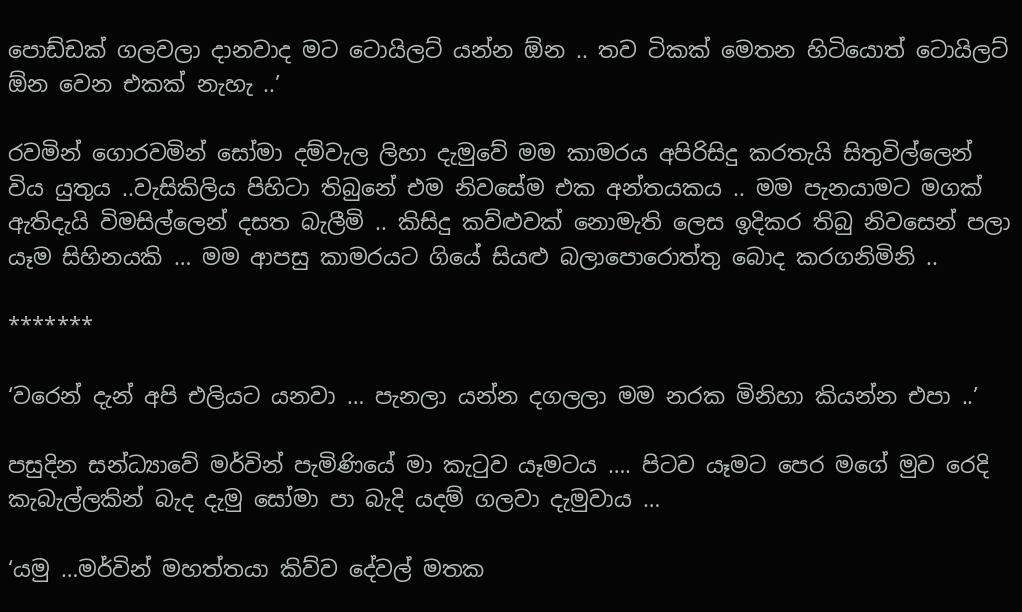පොඩ්ඩක් ගලවලා දානවාද මට ටොයිලට් යන්න ඕන .. තව ටිකක් මෙතන හිටියොත් ටොයිලට් ඕන වෙන එකක් නැහැ ..’

රවමින් ගොරවමින් සෝමා දම්වැල ලිහා දැමුවේ මම කාමරය අපිරිසිදු කරතැයි සිතුවිල්ලෙන් විය යුතුය ..වැසිකිලිය පිහිටා තිබුනේ එම නිවසේම එක අන්තයකය .. මම පැනයාමට මගක් ඇතිදැයි විමසිල්ලෙන් දසත බැලීමි .. කිසිදු කව්ළුවක් නොමැති ලෙස ඉදිකර තිබු නිවසෙන් පලා යෑම සිහිනයකි … මම ආපසු කාමරයට ගියේ සියළු බලාපොරොත්තු බොද කරගනිමිනි ..

*******

‘වරෙන් දැන් අපි එලියට යනවා … පැනලා යන්න දගලලා මම නරක මිනිහා කියන්න එපා ..’

පසුදින සන්ධ්‍යාවේ මර්වින් පැමිණියේ මා කැටුව යෑමටය …. පිටව යෑමට පෙර මගේ මුව රෙදි කැබැල්ලකින් බැද දැමු සෝමා පා බැදි යදම් ගලවා දැමුවාය …

‘යමු …මර්වින් මහත්තයා කිව්ව දේවල් මතක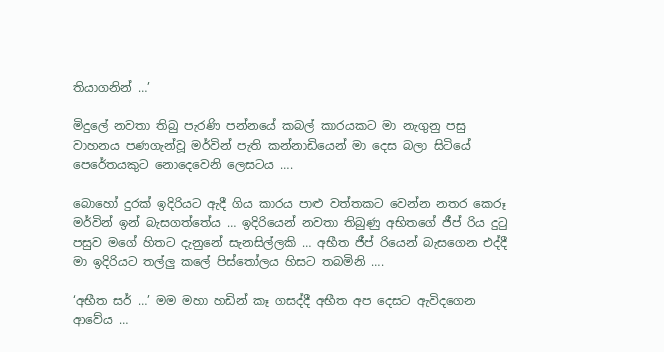තියාගනින් …’

මිදුලේ නවතා තිබු පැරණි පන්නයේ කබල් කාරයකට මා නැගුනු පසු වාහනය පණගැන්වූ මර්වින් පැති කන්නාඩියෙන් මා දෙස බලා සිටියේ පෙරේතයකුට නොදෙවෙනි ලෙසටය ….

බොහෝ දුරක් ඉදිරියට ඇදී ගිය කාරය පාළු වත්තකට වෙන්න නතර කෙරූ මර්වින් ඉන් බැසගත්තේය … ඉදිරියෙන් නවතා තිබුණු අභිතගේ ජීප් රිය දුටු පසුව මගේ හිතට දැනුනේ සැනසිල්ලකි … අභීත ජීප් රියෙන් බැසගෙන එද්දී මා ඉදිරියට තල්ලු කලේ පිස්තෝලය හිසට තබමිනි ….

‘අභීත සර් …’ මම මහා හඩින් කෑ ගසද්දී අභීත අප දෙසට ඇවිදගෙන ආවේය …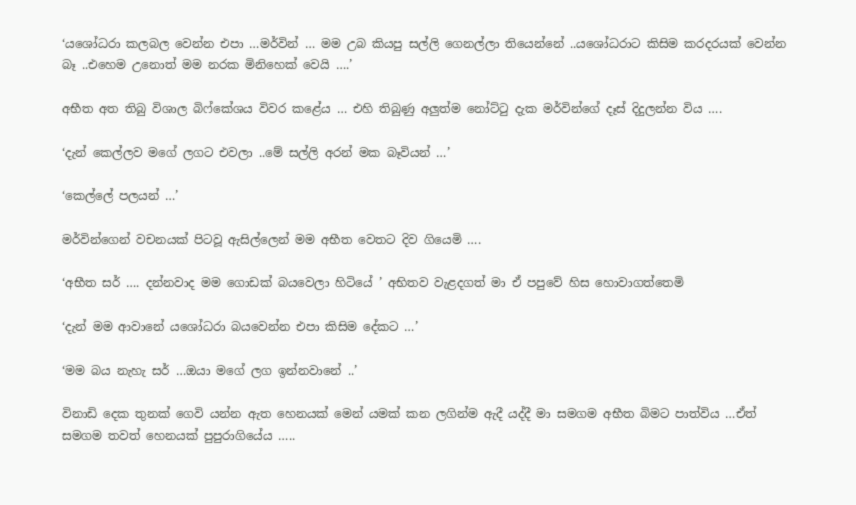‘යශෝධරා කලබල වෙන්න එපා …මර්වින් … මම උබ කියපු සල්ලි ගෙනල්ලා තියෙන්නේ ..යශෝධරාට කිසිම කරදරයක් වෙන්න බෑ ..එහෙම උනොත් මම නරක මිනිහෙක් වෙයි ….’

අභීත අත තිබු විශාල බිෆ්කේශය විවර කළේය … එහි තිබුණු අලුත්ම නෝට්ටු දැක මර්වින්ගේ දෑස් දිදුලන්න විය ….

‘දැන් කෙල්ලව මගේ ලගට එවලා ..මේ සල්ලි අරන් මක බෑවියන් …’

‘කෙල්ලේ පලයන් …’

මර්වින්ගෙන් වචනයක් පිටවූ ඇසිල්ලෙන් මම අභීත වෙතට දිව ගියෙමි ….

‘අභීත සර් …. දන්නවාද මම ගොඩක් බයවෙලා හිටියේ ’ අභිතව වැළදගත් මා ඒ පපුවේ හිස හොවාගත්තෙමි

‘දැන් මම ආවානේ යශෝධරා බයවෙන්න එපා කිසිම දේකට …’

‘මම බය නැහැ සර් …ඔයා මගේ ලග ඉන්නවානේ ..’

විනාඩි දෙක තුනක් ගෙවි යන්න ඇත හෙනයක් මෙන් යමක් කන ලගින්ම ඇදී යද්දී මා සමගම අභීත බිමට පාත්විය …ඒත් සමගම තවත් හෙනයක් පුපුරාගියේය …..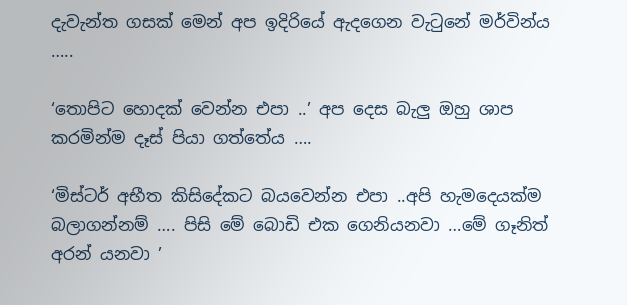දැවැන්ත ගසක් මෙන් අප ඉදිරියේ ඇදගෙන වැටුනේ මර්වින්ය …..

‘තොපිට හොදක් වෙන්න එපා ..’ අප දෙස බැලු ඔහු ශාප කරමින්ම දෑස් පියා ගත්තේය ….

‘මිස්ටර් අභීත කිසිදේකට බයවෙන්න එපා ..අපි හැමදෙයක්ම බලාගන්නම් …. පිසි මේ බොඩි එක ගෙනියනවා …මේ ගෑනිත් අරන් යනවා ’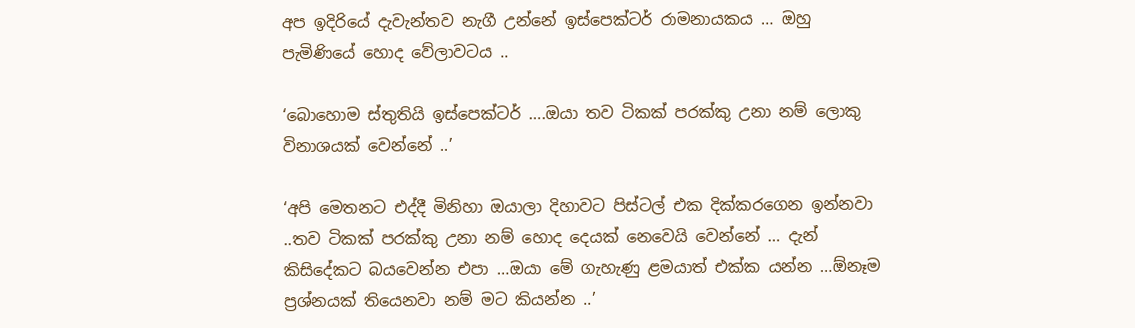අප ඉදිරියේ දැවැන්තව නැගී උන්නේ ඉස්පෙක්ටර් රාමනායකය … ඔහු පැමිණියේ හොද වේලාවටය ..

‘බොහොම ස්තුතියි ඉස්පෙක්ටර් ….ඔයා තව ටිකක් පරක්කු උනා නම් ලොකු විනාශයක් වෙන්නේ ..’

‘අපි මෙතනට එද්දී මිනිහා ඔයාලා දිහාවට පිස්ටල් එක දික්කරගෙන ඉන්නවා ..තව ටිකක් පරක්කු උනා නම් හොද දෙයක් නෙවෙයි වෙන්නේ … දැන් කිසිදේකට බයවෙන්න එපා …ඔයා මේ ගැහැණු ළමයාත් එක්ක යන්න …ඕනෑම ප්‍රශ්නයක් තියෙනවා නම් මට කියන්න ..’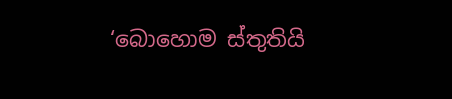‘බොහොම ස්තුතියි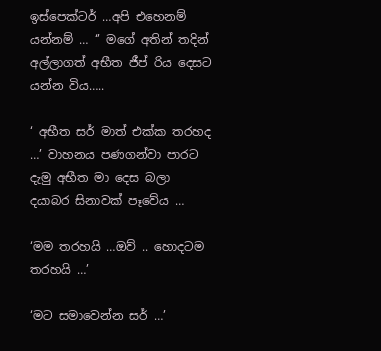ඉස්පෙක්ටර් …අපි එහෙනම් යන්නම් … ‘’ මගේ අතින් තදින් අල්ලාගත් අභීත ජීප් රිය දෙසට යන්න විය…..

‘ අභීත සර් මාත් එක්ක තරහද …’ වාහනය පණගන්වා පාරට දැමු අභීත මා දෙස බලා දයාබර සිනාවක් පෑවේය …

‘මම තරහයි …ඔව් .. හොදටම තරහයි …’

‘මට සමාවෙන්න සර් …’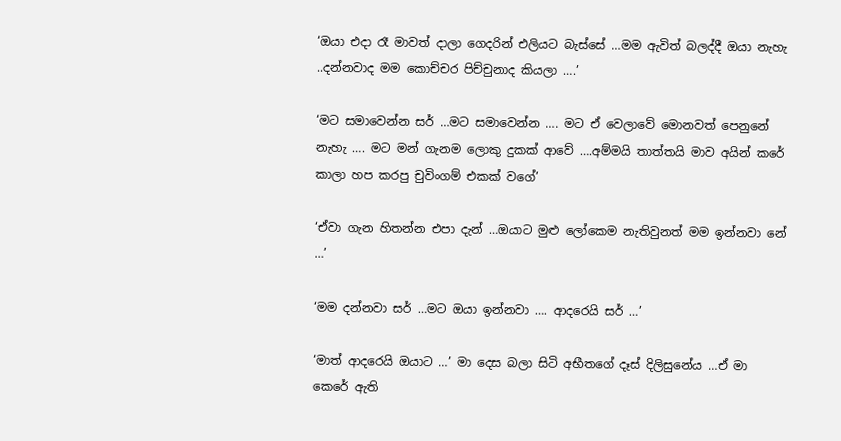‘ඔයා එදා රෑ මාවත් දාලා ගෙදරින් එලියට බැස්සේ …මම ඇවිත් බලද්දී ඔයා නැහැ ..දන්නවාද මම කොච්චර පිච්චුනාද කියලා ….’

‘මට සමාවෙන්න සර් …මට සමාවෙන්න …. මට ඒ වෙලාවේ මොනවත් පෙනුනේ නැහැ …. මට මන් ගැනම ලොකු දුකක් ආවේ ….අම්මයි තාත්තයි මාව අයින් කරේ කාලා හප කරපු චුවිංගම් එකක් වගේ’

‘ඒවා ගැන හිතන්න එපා දැන් …ඔයාට මුළු ලෝකෙම නැතිවුනත් මම ඉන්නවා නේ …’

‘මම දන්නවා සර් …මට ඔයා ඉන්නවා …. ආදරෙයි සර් …’

‘මාත් ආදරෙයි ඔයාට …’ මා දෙස බලා සිටි අභීතගේ දෑස් දිලිසුනේය …ඒ මා කෙරේ ඇති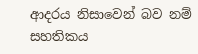ආදරය නිසාවෙන් බව නම් සහතිකය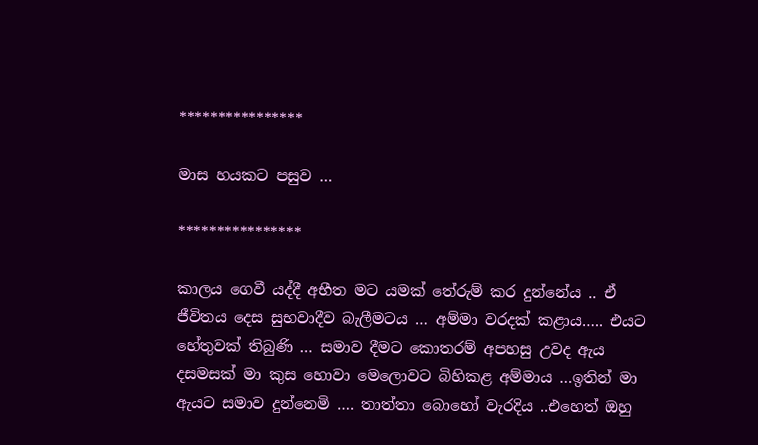****************

මාස හයකට පසුව …

****************

කාලය ගෙවී යද්දී අභීත මට යමක් තේරුම් කර දුන්නේය .. ඒ ජීවිතය දෙස සුභවාදීව බැලීමටය … අම්මා වරදක් කළාය….. එයට හේතුවක් තිබුණි … සමාව දීමට කොතරම් අපහසු උවද ඇය දසමසක් මා කුස හොවා මෙලොවට බිහිකළ අම්මාය …ඉතින් මා ඇයට සමාව දුන්නෙමි …. තාත්තා බොහෝ වැරදිය ..එහෙත් ඔහු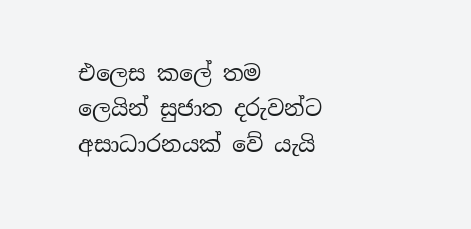එලෙස කලේ තම ලෙයින් සුජාත දරුවන්ට අසාධාරනයක් වේ යැයි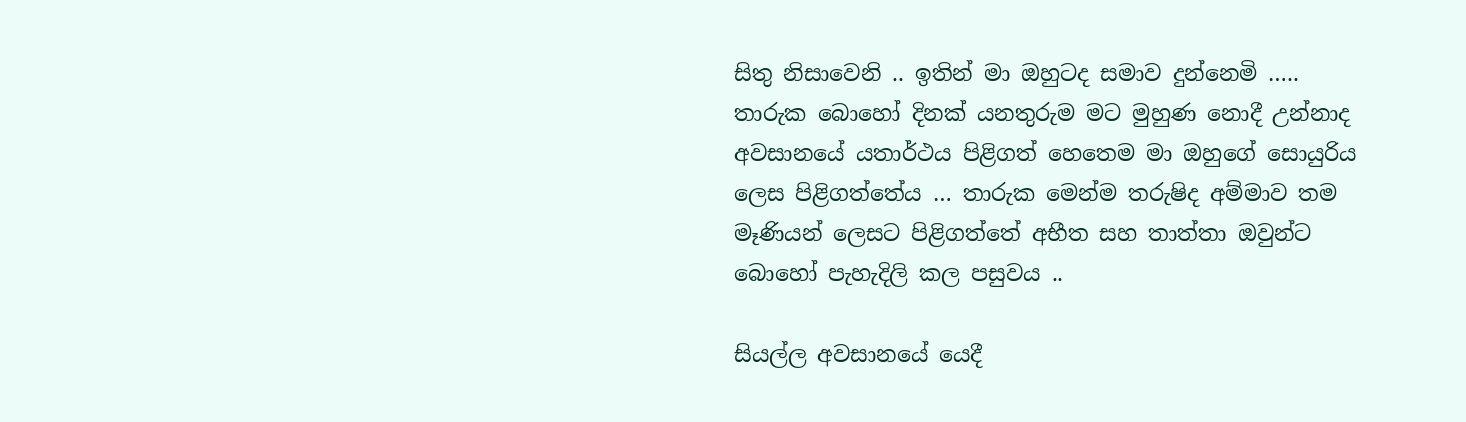සිතු නිසාවෙනි .. ඉතින් මා ඔහුටද සමාව දුන්නෙමි ….. තාරුක බොහෝ දිනක් යනතුරුම මට මුහුණ නොදී උන්නාද අවසානයේ යතාර්ථය පිළිගත් හෙතෙම මා ඔහුගේ සොයුරිය ලෙස පිළිගත්තේය … තාරුක මෙන්ම තරුෂිද අම්මාව තම මෑණියන් ලෙසට පිළිගත්තේ අභීත සහ තාත්තා ඔවුන්ට බොහෝ පැහැදිලි කල පසුවය ..

සියල්ල අවසානයේ යෙදී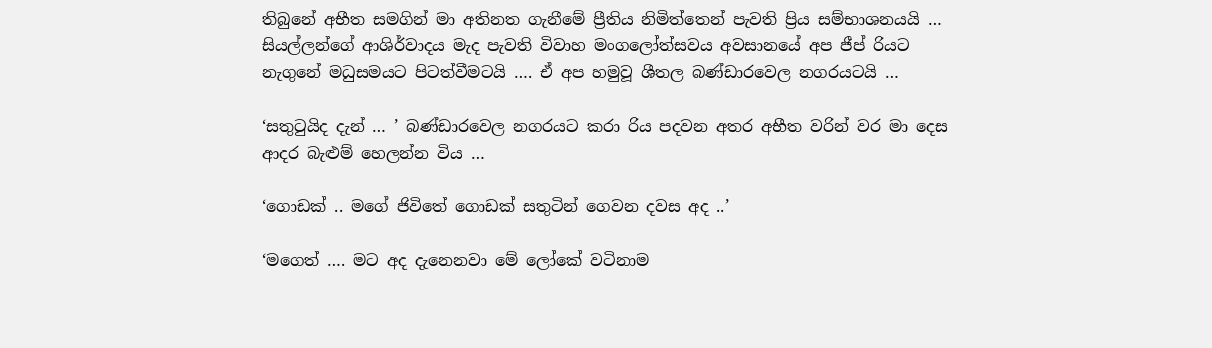තිබුනේ අභීත සමගින් මා අතිනත ගැනීමේ ප්‍රීතිය නිමිත්තෙන් පැවති ප්‍රිය සම්භාශනයයි … සියල්ලන්ගේ ආශිර්වාදය මැද පැවති විවාහ මංගලෝත්සවය අවසානයේ අප ජීප් රියට නැගුනේ මධුසමයට පිටත්වීමටයි …. ඒ අප හමුවූ ශීතල බණ්ඩාරවෙල නගරයටයි …

‘සතුටුයිද දැන් … ’ බණ්ඩාරවෙල නගරයට කරා රිය පදවන අතර අභීත වරින් වර මා දෙස ආදර බැළුම් හෙලන්න විය …

‘ගොඩක් .. මගේ ජිවිතේ ගොඩක් සතුටින් ගෙවන දවස අද ..’

‘මගෙත් …. මට අද දැනෙනවා මේ ලෝකේ වටිනාම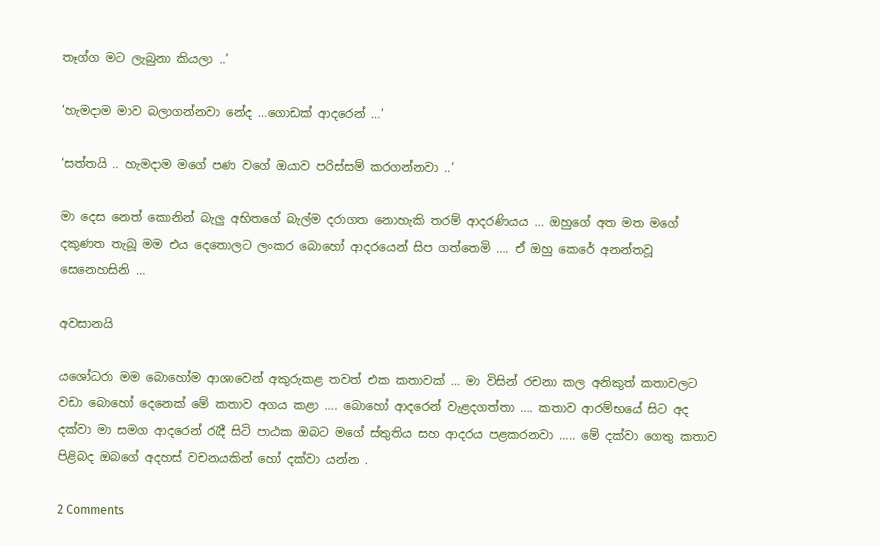තෑග්ග මට ලැබුනා කියලා ..’

‘හැමදාම මාව බලාගන්නවා නේද …ගොඩක් ආදරෙන් …’

‘සත්තයි .. හැමදාම මගේ පණ වගේ ඔයාව පරිස්සම් කරගන්නවා ..’

මා දෙස නෙත් කොනින් බැලු අභිතගේ බැල්ම දරාගත නොහැකි තරම් ආදරණියය … ඔහුගේ අත මත මගේ දකුණත තැබූ මම එය දෙතොලට ලංකර බොහෝ ආදරයෙන් සිප ගත්තෙමි …. ඒ ඔහු කෙරේ අනන්තවූ සෙනෙහසිනි …

අවසානයි

යශෝධරා මම බොහෝම ආශාවෙන් අකුරුකළ තවත් එක කතාවක් … මා විසින් රචනා කල අනිකුත් කතාවලට වඩා බොහෝ දෙනෙක් මේ කතාව අගය කළා …. බොහෝ ආදරෙන් වැළදගත්තා …. කතාව ආරම්භයේ සිට අද දක්වා මා සමග ආදරෙන් රැදී සිටි පාඨක ඔබට මගේ ස්තුතිය සහ ආදරය පළකරනවා ….. මේ දක්වා ගෙතු කතාව පිළිබද ඔබගේ අදහස් වචනයකින් හෝ දක්වා යන්න .

2 Comments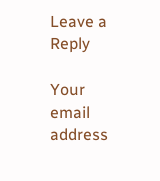Leave a Reply

Your email address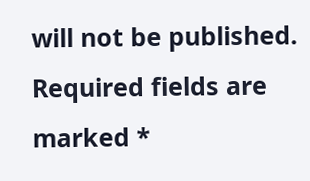will not be published. Required fields are marked *